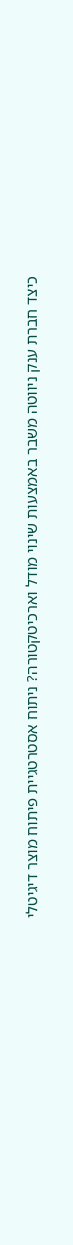כיצד חברת ענק ניווטה משבר באמצעות שינוי מודל וארכיטקטורה? ניתוח אסטרטגיית פיתוח מוצר דיגיטלי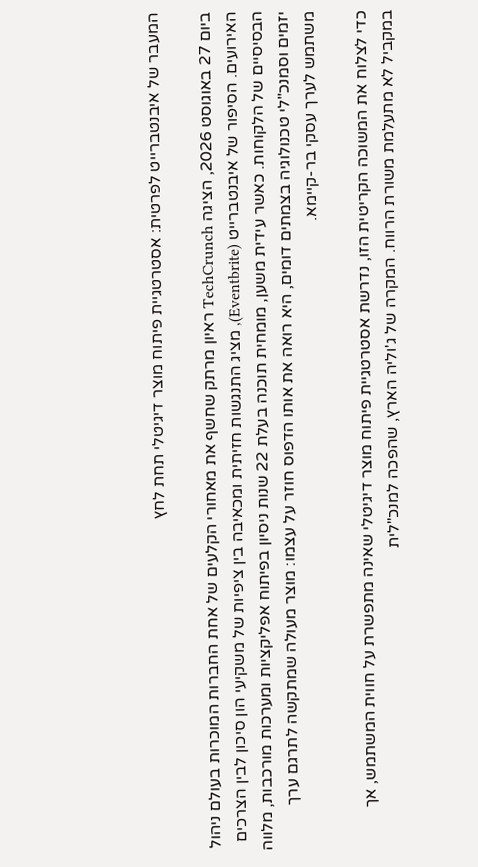המעבר של איבנטברייט לפרטית: אסטרטגיית פיתוח מוצר דיגיטלי תחת לחץ

ביום 27 באוגוסט 2026, הציגה TechCrunch ראיון מרתק שחשף את מאחורי הקלעים של אחת החברות המוכרות בעולם ניהול האירועים. הסיפור של איבנטברייט (Eventbrite), מציג התנגשות חזיתית ומכאיבה בין ציפיות של משקיעי הון סיכון לבין הצרכים הבסיסיים של הלקוחות. כאשר עידית משען, מומחית תוכנה בעלת 22 שנות ניסיון בפיתוח אפליקציות ומערכות מורכבות, מלווה יזמים וסמנכ"לי טכנולוגיה בצמתים דומים, היא רואה את אותו הדפוס חוזר על עצמו: מוצר מעולה שמתקשה לתרגם ערך משתמש לערך עסקי בר-קיימא.

כדי לצלוח את המשוכה הקריטית הזו, נדרשת אסטרטגיית פיתוח מוצר דיגיטלי שאינה מתפשרת על חווית המשתמש, אך במקביל לא מתעלמת משורת הרווח. המקרה של ג'וליה הארץ, שהפכה למנכ"לית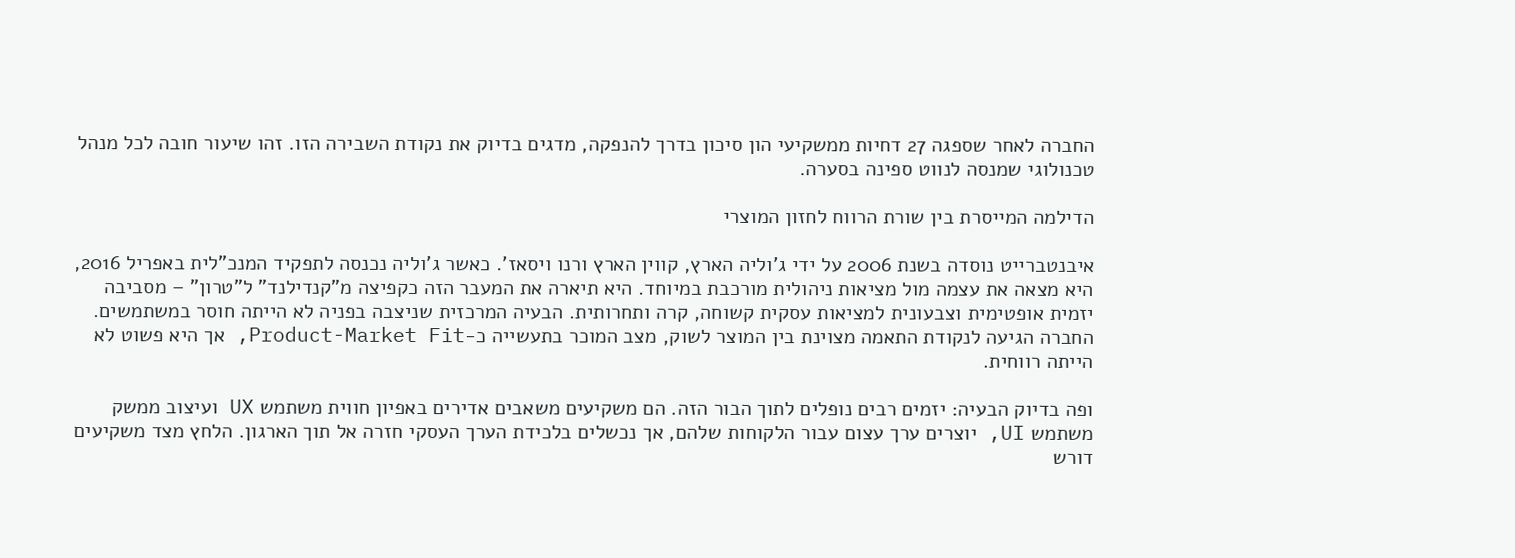החברה לאחר שספגה 27 דחיות ממשקיעי הון סיכון בדרך להנפקה, מדגים בדיוק את נקודת השבירה הזו. זהו שיעור חובה לכל מנהל טכנולוגי שמנסה לנווט ספינה בסערה.

הדילמה המייסרת בין שורת הרווח לחזון המוצרי

איבנטברייט נוסדה בשנת 2006 על ידי ג'וליה הארץ, קווין הארץ ורנו ויסאז'. כאשר ג'וליה נכנסה לתפקיד המנכ"לית באפריל 2016, היא מצאה את עצמה מול מציאות ניהולית מורכבת במיוחד. היא תיארה את המעבר הזה כקפיצה מ"קנדילנד" ל"טרון" – מסביבה יזמית אופטימית וצבעונית למציאות עסקית קשוחה, קרה ותחרותית. הבעיה המרכזית שניצבה בפניה לא הייתה חוסר במשתמשים. החברה הגיעה לנקודת התאמה מצוינת בין המוצר לשוק, מצב המוכר בתעשייה כ-Product-Market Fit, אך היא פשוט לא הייתה רווחית.

ופה בדיוק הבעיה: יזמים רבים נופלים לתוך הבור הזה. הם משקיעים משאבים אדירים באפיון חווית משתמש UX ועיצוב ממשק משתמש UI, יוצרים ערך עצום עבור הלקוחות שלהם, אך נכשלים בלכידת הערך העסקי חזרה אל תוך הארגון. הלחץ מצד משקיעים דורש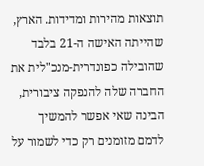תוצאות מהירות ומדידות. הארץ, שהייתה האישה ה-21 בלבד שהובילה כפונדרית-מנכ"לית את החברה שלה להנפקה ציבורית, הבינה שאי אפשר להמשיך לדמם מזומנים רק כדי לשמור על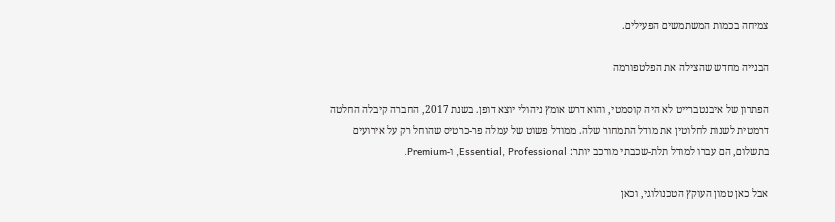צמיחה בכמות המשתמשים הפעילים.

הבנייה מחדש שהצילה את הפלטפורמה

הפתרון של איבנטברייט לא היה קוסמטי, והוא דרש אומץ ניהולי יוצא דופן. בשנת 2017, החברה קיבלה החלטה דרמטית לשנות לחלוטין את מודל התמחור שלה. ממודל פשוט של עמלה פר-כרטיס שהוחל רק על אירועים בתשלום, הם עברו למודל תלת-שכבתי מורכב יותר: Essential, Professional, ו-Premium.

אבל כאן טמון העוקץ הטכנולוגי, וכאן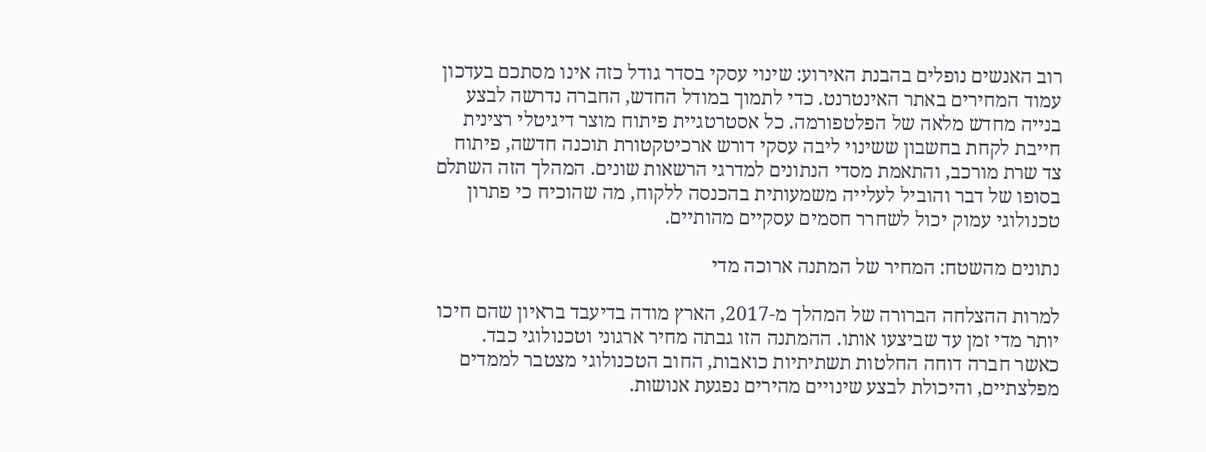רוב האנשים נופלים בהבנת האירוע: שינוי עסקי בסדר גודל כזה אינו מסתכם בעדכון עמוד המחירים באתר האינטרנט. כדי לתמוך במודל החדש, החברה נדרשה לבצע בנייה מחדש מלאה של הפלטפורמה. כל אסטרטגיית פיתוח מוצר דיגיטלי רצינית חייבת לקחת בחשבון ששינוי ליבה עסקי דורש ארכיטקטורת תוכנה חדשה, פיתוח צד שרת מורכב, והתאמת מסדי הנתונים למדרגי הרשאות שונים. המהלך הזה השתלם בסופו של דבר והוביל לעלייה משמעותית בהכנסה ללקוח, מה שהוכיח כי פתרון טכנולוגי עמוק יכול לשחרר חסמים עסקיים מהותיים.

נתונים מהשטח: המחיר של המתנה ארוכה מדי

למרות ההצלחה הברורה של המהלך מ-2017, הארץ מודה בדיעבד בראיון שהם חיכו יותר מדי זמן עד שביצעו אותו. ההמתנה הזו גבתה מחיר ארגוני וטכנולוגי כבד. כאשר חברה דוחה החלטות תשתיתיות כואבות, החוב הטכנולוגי מצטבר לממדים מפלצתיים, והיכולת לבצע שינויים מהירים נפגעת אנושות.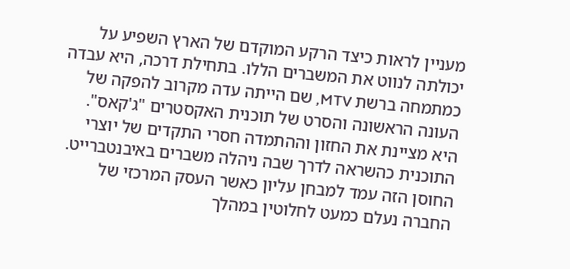מעניין לראות כיצד הרקע המוקדם של הארץ השפיע על יכולתה לנווט את המשברים הללו. בתחילת דרכה, היא עבדה כמתמחה ברשת MTV, שם הייתה עדה מקרוב להפקה של העונה הראשונה והסרט של תוכנית האקסטרים "ג'קאס". היא מציינת את החזון וההתמדה חסרי התקדים של יוצרי התוכנית כהשראה לדרך שבה ניהלה משברים באיבנטברייט. החוסן הזה עמד למבחן עליון כאשר העסק המרכזי של החברה נעלם כמעט לחלוטין במהלך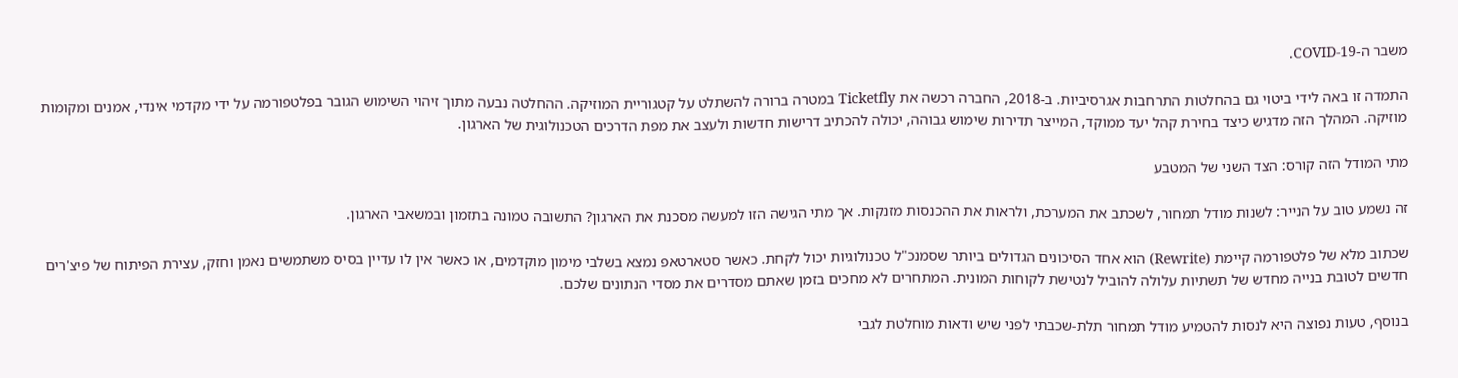משבר ה-COVID-19.

התמדה זו באה לידי ביטוי גם בהחלטות התרחבות אגרסיביות. ב-2018, החברה רכשה את Ticketfly במטרה ברורה להשתלט על קטגוריית המוזיקה. ההחלטה נבעה מתוך זיהוי השימוש הגובר בפלטפורמה על ידי מקדמי אינדי, אמנים ומקומות מוזיקה. המהלך הזה מדגיש כיצד בחירת קהל יעד ממוקד, המייצר תדירות שימוש גבוהה, יכולה להכתיב דרישות חדשות ולעצב את מפת הדרכים הטכנולוגית של הארגון.

מתי המודל הזה קורס: הצד השני של המטבע

זה נשמע טוב על הנייר: לשנות מודל תמחור, לשכתב את המערכת, ולראות את ההכנסות מזנקות. אך מתי הגישה הזו למעשה מסכנת את הארגון? התשובה טמונה בתזמון ובמשאבי הארגון.

שכתוב מלא של פלטפורמה קיימת (Rewrite) הוא אחד הסיכונים הגדולים ביותר שסמנכ"ל טכנולוגיות יכול לקחת. כאשר סטארטאפ נמצא בשלבי מימון מוקדמים, או כאשר אין לו עדיין בסיס משתמשים נאמן וחזק, עצירת הפיתוח של פיצ'רים חדשים לטובת בנייה מחדש של תשתיות עלולה להוביל לנטישת לקוחות המונית. המתחרים לא מחכים בזמן שאתם מסדרים את מסדי הנתונים שלכם.

בנוסף, טעות נפוצה היא לנסות להטמיע מודל תמחור תלת-שכבתי לפני שיש ודאות מוחלטת לגבי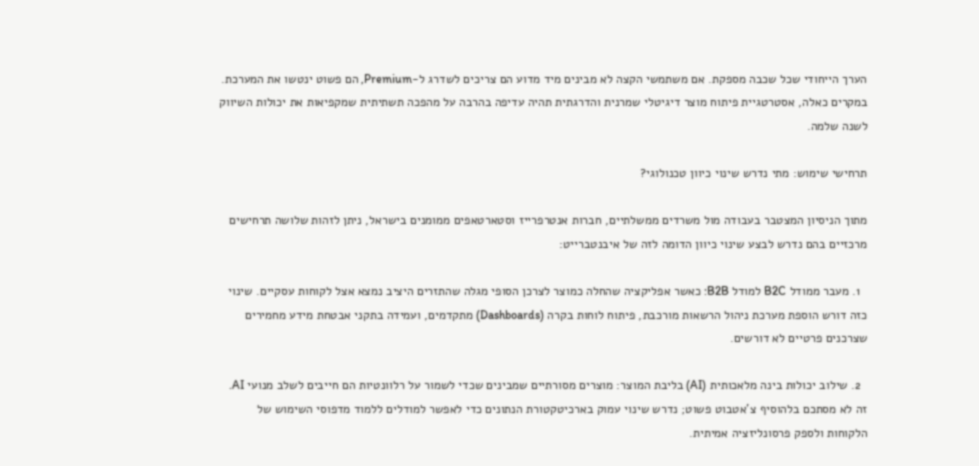הערך הייחודי שכל שכבה מספקת. אם משתמשי הקצה לא מבינים מיד מדוע הם צריכים לשדרג ל-Premium, הם פשוט ינטשו את המערכת. במקרים כאלה, אסטרטגיית פיתוח מוצר דיגיטלי שמרנית והדרגתית תהיה עדיפה בהרבה על מהפכה תשתיתית שמקפיאות את יכולות השיווק לשנה שלמה.

תרחישי שימוש: מתי נדרש שינוי כיוון טכנולוגי?

מתוך הניסיון המצטבר בעבודה מול משרדים ממשלתיים, חברות אנטרפרייז וסטארטאפים ממומנים בישראל, ניתן לזהות שלושה תרחישים מרכזיים בהם נדרש לבצע שינוי כיוון הדומה לזה של איבנטברייט:

  1. מעבר ממודל B2C למודל B2B: כאשר אפליקציה שהחלה כמוצר לצרכן הסופי מגלה שהתזרים היציב נמצא אצל לקוחות עסקיים. שינוי כזה דורש הוספת מערכת ניהול הרשאות מורכבת, פיתוח לוחות בקרה (Dashboards) מתקדמים, ועמידה בתקני אבטחת מידע מחמירים שצרכנים פרטיים לא דורשים.

  2. שילוב יכולות בינה מלאכותית (AI) בליבת המוצר: מוצרים מסורתיים שמבינים שכדי לשמור על רלוונטיות הם חייבים לשלב מנועי AI. זה לא מסתכם בלהוסיף צ'אטבוט פשוט; נדרש שינוי עמוק בארכיטקטורת הנתונים כדי לאפשר למודלים ללמוד מדפוסי השימוש של הלקוחות ולספק פרסונליזציה אמיתית.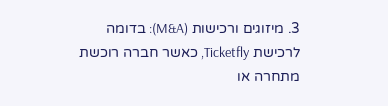3. מיזוגים ורכישות (M&A): בדומה לרכישת Ticketfly, כאשר חברה רוכשת מתחרה או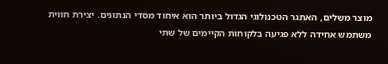מוצר משלים, האתגר הטכנולוגי הגדול ביותר הוא איחוד מסדי הנתונים. יצירת חווית משתמש אחידה ללא פגיעה בלקוחות הקיימים של שתי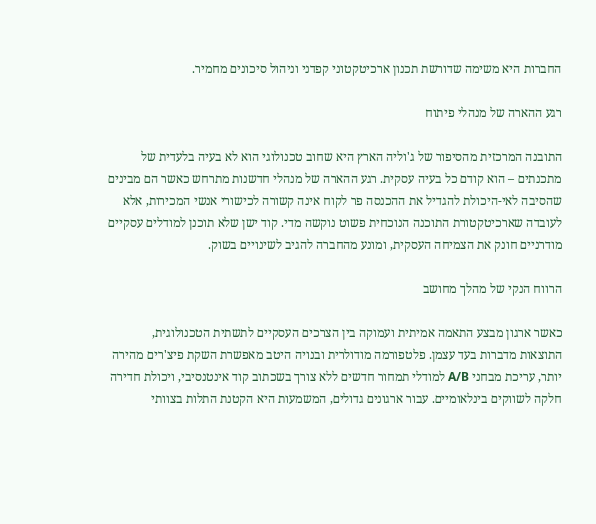החברות היא משימה שדורשת תכנון ארכיטקטוני קפדני וניהול סיכונים מחמיר.

רגע ההארה של מנהלי פיתוח

התובנה המרכזית מהסיפור של ג'וליה הארץ היא שחוב טכנולוגי הוא לא בעיה בלעדית של מתכנתים – הוא קודם כל בעיה עסקית. רגע ההארה של מנהלי חדשנות מתרחש כאשר הם מבינים שהסיבה לאי-היכולת להגדיל את ההכנסה פר לקוח אינה קשורה לכישורי אנשי המכירות, אלא לעובדה שארכיטקטורת התוכנה הנוכחית פשוט נוקשה מדי. קוד ישן שלא תוכנן למודלים עסקיים מודרניים חונק את הצמיחה העסקית, ומונע מהחברה להגיב לשינויים בשוק.

הרווח הנקי של מהלך מחושב

כאשר ארגון מבצע התאמה אמיתית ועמוקה בין הצרכים העסקיים לתשתית הטכנולוגית, התוצאות מדברות בעד עצמן. פלטפורמה מודולרית ובנויה היטב מאפשרת השקת פיצ'רים מהירה יותר, עריכת מבחני A/B למודלי תמחור חדשים ללא צורך בשכתוב קוד אינטנסיבי, ויכולת חדירה חלקה לשווקים בינלאומיים. עבור ארגונים גדולים, המשמעות היא הקטנת התלות בצוותי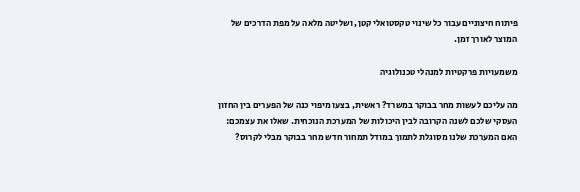פיתוח חיצוניים עבור כל שינוי טקסטואלי קטן, ושליטה מלאה על מפת הדרכים של המוצר לאורך זמן.

משמעויות פרקטיות למנהלי טכנולוגיה

מה עליכם לעשות מחר בבוקר במשרד? ראשית, בצעו מיפוי כנה של הפערים בין החזון העסקי שלכם לשנה הקרובה לבין היכולות של המערכת הנוכחית. שאלו את עצמכם: האם המערכת שלנו מסוגלת לתמוך במודל תמחור חדש מחר בבוקר מבלי לקרוס?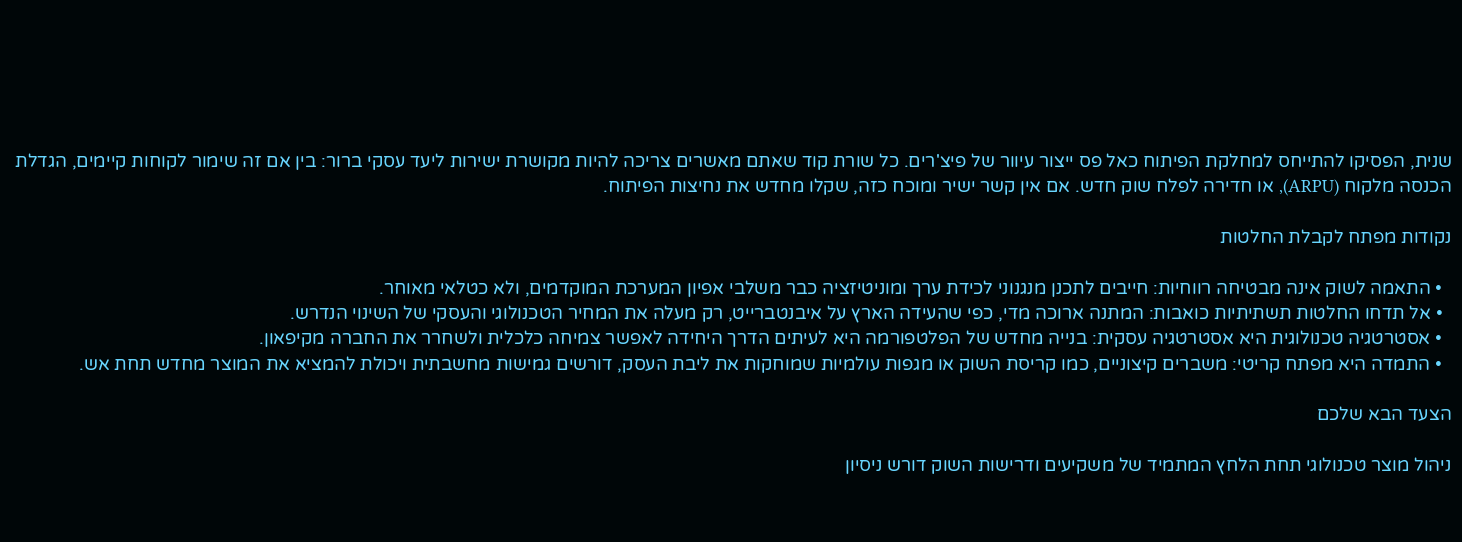שנית, הפסיקו להתייחס למחלקת הפיתוח כאל פס ייצור עיוור של פיצ'רים. כל שורת קוד שאתם מאשרים צריכה להיות מקושרת ישירות ליעד עסקי ברור: בין אם זה שימור לקוחות קיימים, הגדלת הכנסה מלקוח (ARPU), או חדירה לפלח שוק חדש. אם אין קשר ישיר ומוכח כזה, שקלו מחדש את נחיצות הפיתוח.

נקודות מפתח לקבלת החלטות

  • התאמה לשוק אינה מבטיחה רווחיות: חייבים לתכנן מנגנוני לכידת ערך ומוניטיזציה כבר משלבי אפיון המערכת המוקדמים, ולא כטלאי מאוחר.
  • אל תדחו החלטות תשתיתיות כואבות: המתנה ארוכה מדי, כפי שהעידה הארץ על איבנטברייט, רק מעלה את המחיר הטכנולוגי והעסקי של השינוי הנדרש.
  • אסטרטגיה טכנולוגית היא אסטרטגיה עסקית: בנייה מחדש של הפלטפורמה היא לעיתים הדרך היחידה לאפשר צמיחה כלכלית ולשחרר את החברה מקיפאון.
  • התמדה היא מפתח קריטי: משברים קיצוניים, כמו קריסת השוק או מגפות עולמיות שמוחקות את ליבת העסק, דורשים גמישות מחשבתית ויכולת להמציא את המוצר מחדש תחת אש.

הצעד הבא שלכם

ניהול מוצר טכנולוגי תחת הלחץ המתמיד של משקיעים ודרישות השוק דורש ניסיון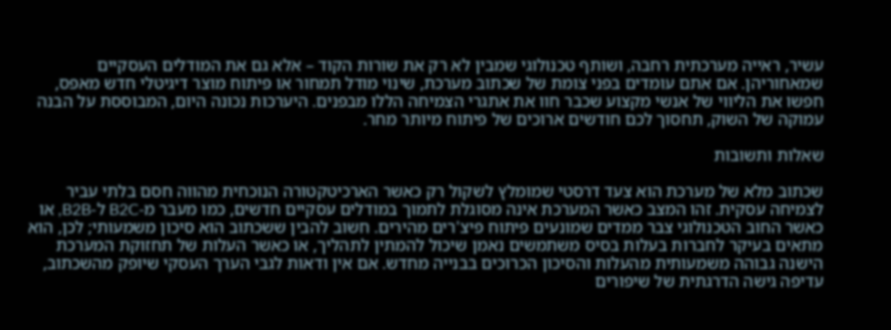עשיר, ראייה מערכתית רחבה, ושותף טכנולוגי שמבין לא רק את שורות הקוד – אלא גם את המודלים העסקיים שמאחוריהן. אם אתם עומדים בפני צומת של שכתוב מערכת, שינוי מודל תמחור או פיתוח מוצר דיגיטלי חדש מאפס, חפשו את הליווי של אנשי מקצוע שכבר חוו את אתגרי הצמיחה הללו מבפנים. היערכות נכונה היום, המבוססת על הבנה עמוקה של השוק, תחסוך לכם חודשים ארוכים של פיתוח מיותר מחר.

שאלות ותשובות

שכתוב מלא של מערכת הוא צעד דרסטי שמומלץ לשקול רק כאשר הארכיטקטורה הנוכחית מהווה חסם בלתי עביר לצמיחה עסקית. זהו המצב כאשר המערכת אינה מסוגלת לתמוך במודלים עסקיים חדשים, כמו מעבר מ-B2C ל-B2B, או כאשר החוב הטכנולוגי צבר ממדים שמונעים פיתוח פיצ'רים מהירים. חשוב להבין ששכתוב הוא סיכון משמעותי; לכן, הוא מתאים בעיקר לחברות בעלות בסיס משתמשים נאמן שיכול להמתין לתהליך, או כאשר העלות של תחזוקת המערכת הישנה גבוהה משמעותית מהעלות והסיכון הכרוכים בבנייה מחדש. אם אין ודאות לגבי הערך העסקי שיופק מהשכתוב, עדיפה גישה הדרגתית של שיפורים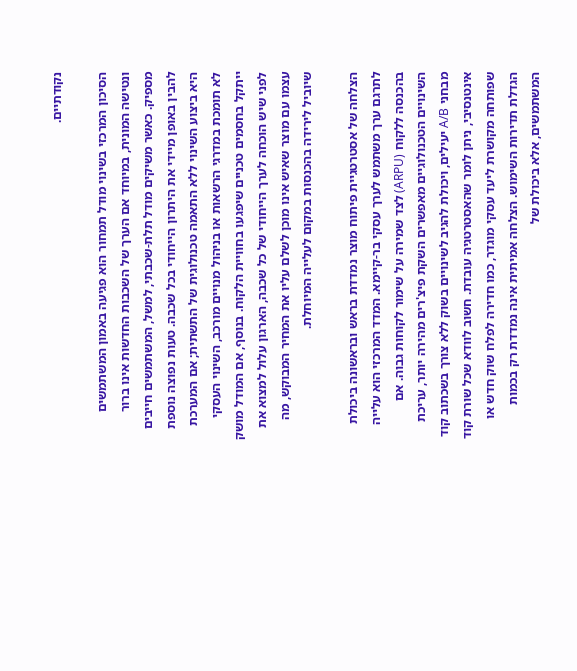נקודתיים.

הסיכון המרכזי בשינוי מודל תמחור הוא פגיעה באמון המשתמשים ונטישה המונית, במיוחד אם הערך של השכבות החדשות אינו ברור מספיק. כאשר משיקים מודל תלת-שכבתי, למשל, המשתמשים חייבים להבין באופן מיידי את היתרון הייחודי בכל שכבה. טעות נפוצה נוספת היא ביצוע השינוי ללא התאמה טכנולוגית של התשתית; אם המערכת לא תומכת במדרגי הרשאות או בניהול מנויים מורכב, השינוי העסקי ייתקל בחסמים טכניים שיפגעו בחוויית הלקוח. בנוסף, אם המודל מושק לפני שיש הוכחה לערך הייחודי של כל שכבה, הארגון עלול למצוא את עצמו עם מוצר שאיש אינו מוכן לשלם עליו את המחיר המבוקש, מה שיוביל לירידה בהכנסות במקום לעלייה המיוחלת.

הצלחה של אסטרטגיית פיתוח מוצר נמדדת בראש ובראשונה ביכולת לתרגם ערך משתמש לערך עסקי בר-קיימא. המדד המרכזי הוא עלייה בהכנסה ללקוח (ARPU) לצד שמירה על שימור לקוחות גבוה. אם השינויים הטכנולוגיים מאפשרים השקת פיצ'רים מהירה יותר, עריכת מבחני A/B יעילים, ויכולת להגיב לשינויים בשוק ללא צורך בשכתוב קוד אינטנסיבי, ניתן לומר שהאסטרטגיה עובדת. חשוב לוודא שכל שורת קוד שפותחה מקושרת ליעד עסקי מוגדר, כמו חדירה לפלח שוק חדש או הגדלת תדירות השימוש. הצלחה אמיתית אינה נמדדת רק בכמות המשתמשים, אלא ביכולת של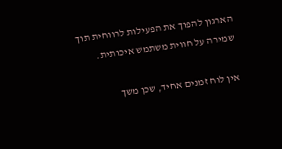הארגון להפוך את הפעילות לרווחית תוך שמירה על חווית משתמש איכותית.

אין לוח זמנים אחיד, שכן משך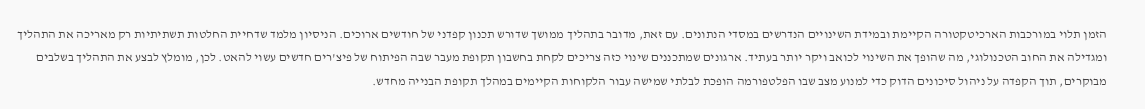הזמן תלוי במורכבות הארכיטקטורה הקיימת ובמידת השינויים הנדרשים במסדי הנתונים. עם זאת, מדובר בתהליך ממושך שדורש תכנון קפדני של חודשים ארוכים. הניסיון מלמד שדחיית החלטות תשתיתיות רק מאריכה את התהליך ומגדילה את החוב הטכנולוגי, מה שהופך את השינוי לכואב ויקר יותר בעתיד. ארגונים שמתכננים שינוי כזה צריכים לקחת בחשבון תקופת מעבר שבה הפיתוח של פיצ'רים חדשים עשוי להאט. לכן, מומלץ לבצע את התהליך בשלבים מבוקרים, תוך הקפדה על ניהול סיכונים הדוק כדי למנוע מצב שבו הפלטפורמה הופכת לבלתי שמישה עבור הלקוחות הקיימים במהלך תקופת הבנייה מחדש.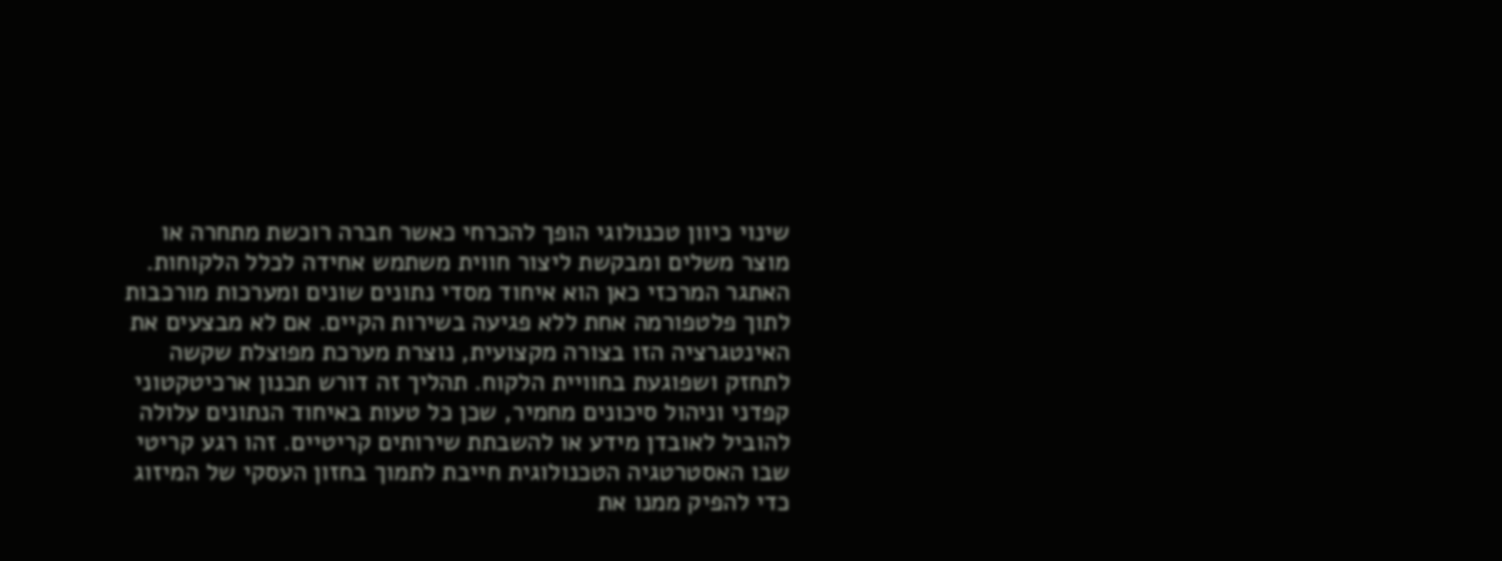שינוי כיוון טכנולוגי הופך להכרחי כאשר חברה רוכשת מתחרה או מוצר משלים ומבקשת ליצור חווית משתמש אחידה לכלל הלקוחות. האתגר המרכזי כאן הוא איחוד מסדי נתונים שונים ומערכות מורכבות לתוך פלטפורמה אחת ללא פגיעה בשירות הקיים. אם לא מבצעים את האינטגרציה הזו בצורה מקצועית, נוצרת מערכת מפוצלת שקשה לתחזק ושפוגעת בחוויית הלקוח. תהליך זה דורש תכנון ארכיטקטוני קפדני וניהול סיכונים מחמיר, שכן כל טעות באיחוד הנתונים עלולה להוביל לאובדן מידע או להשבתת שירותים קריטיים. זהו רגע קריטי שבו האסטרטגיה הטכנולוגית חייבת לתמוך בחזון העסקי של המיזוג כדי להפיק ממנו את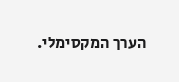הערך המקסימלי.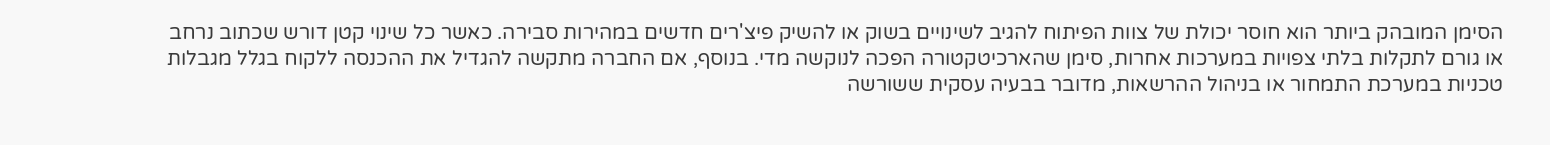הסימן המובהק ביותר הוא חוסר יכולת של צוות הפיתוח להגיב לשינויים בשוק או להשיק פיצ'רים חדשים במהירות סבירה. כאשר כל שינוי קטן דורש שכתוב נרחב או גורם לתקלות בלתי צפויות במערכות אחרות, סימן שהארכיטקטורה הפכה לנוקשה מדי. בנוסף, אם החברה מתקשה להגדיל את ההכנסה ללקוח בגלל מגבלות טכניות במערכת התמחור או בניהול ההרשאות, מדובר בבעיה עסקית ששורשה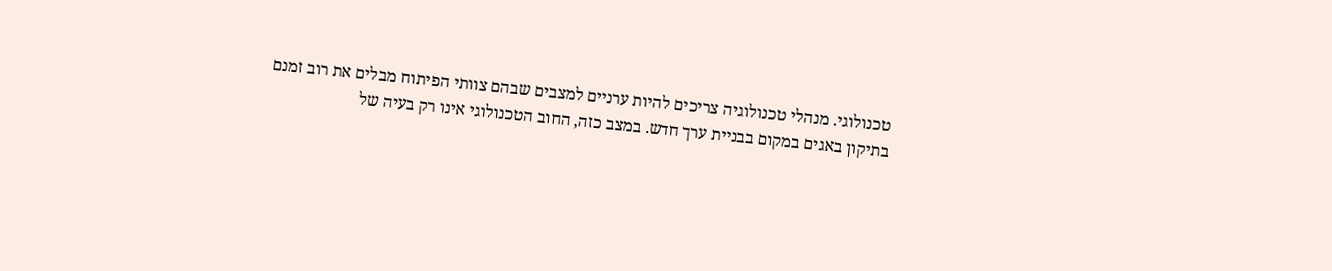טכנולוגי. מנהלי טכנולוגיה צריכים להיות ערניים למצבים שבהם צוותי הפיתוח מבלים את רוב זמנם בתיקון באגים במקום בבניית ערך חדש. במצב כזה, החוב הטכנולוגי אינו רק בעיה של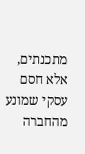מתכנתים, אלא חסם עסקי שמונע מהחברה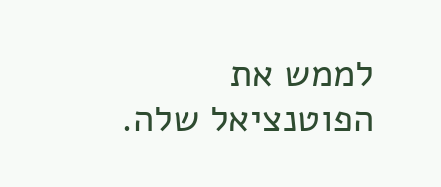לממש את הפוטנציאל שלה.